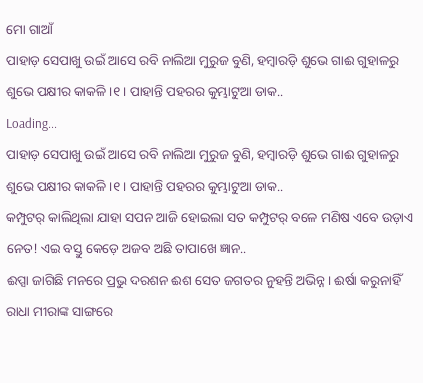ମୋ ଗାଆଁ
ପାହାଡ଼ ସେପାଖୁ ଉଇଁ ଆସେ ରବି ନାଲିଆ ମୁରୁଜ ବୁଣି, ହମ୍ବାରଡ଼ି ଶୁଭେ ଗାଈ ଗୁହାଳରୁ ଶୁଭେ ପକ୍ଷୀର କାକଳି ।୧। ପାହାନ୍ତି ପହରର କୁମ୍ଭାଟୁଆ ଡାକ..
Loading...
ପାହାଡ଼ ସେପାଖୁ ଉଇଁ ଆସେ ରବି ନାଲିଆ ମୁରୁଜ ବୁଣି, ହମ୍ବାରଡ଼ି ଶୁଭେ ଗାଈ ଗୁହାଳରୁ ଶୁଭେ ପକ୍ଷୀର କାକଳି ।୧। ପାହାନ୍ତି ପହରର କୁମ୍ଭାଟୁଆ ଡାକ..
କମ୍ପୁଟର୍ କାଲିଥିଲା ଯାହା ସପନ ଆଜି ହୋଇଲା ସତ କମ୍ପୁଟର୍ ବଳେ ମଣିଷ ଏବେ ଉଡ଼ାଏ ନେତ! ଏଇ ବସ୍ତୁ କେଡ଼େ ଅଜବ ଅଛି ତାପାଖେ ଜ୍ଞାନ..
ଈପ୍ସା ଜାଗିଛି ମନରେ ପ୍ରଭୁ ଦରଶନ ଈଶ ସେତ ଜଗତର ନୁହନ୍ତି ଅଭିନ୍ନ। ଈର୍ଷା କରୁନାହିଁ ରାଧା ମୀରାଙ୍କ ସାଙ୍ଗରେ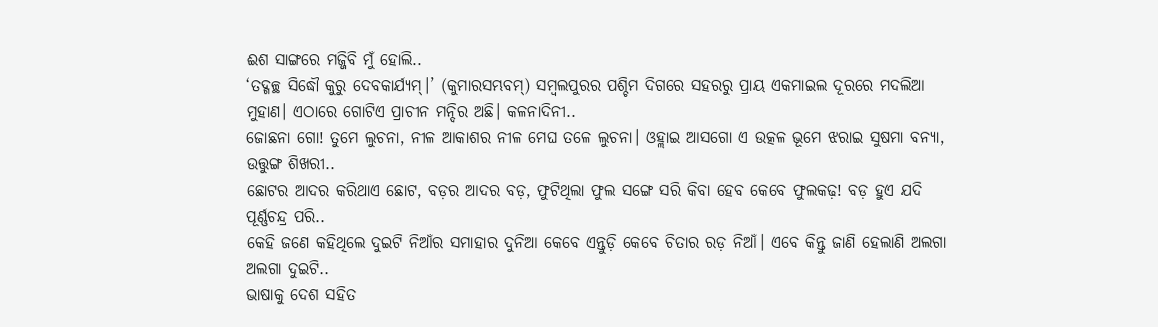ଈଶ ସାଙ୍ଗରେ ମଜ୍ଜିବି ମୁଁ ହୋଲି..
‘ତଦ୍ଗଚ୍ଛ ସିଦ୍ଧୌ କୁରୁ ଦେବକାର୍ଯ୍ୟମ୍।’ (କୁମାରସମ୍ଭବମ୍) ସମ୍ବଲପୁରର ପଶ୍ଚିମ ଦିଗରେ ସହରରୁ ପ୍ରାୟ ଏକମାଇଲ ଦୂରରେ ମଦଲିଆ ମୁହାଣ। ଏଠାରେ ଗୋଟିଏ ପ୍ରାଚୀନ ମନ୍ଦିର ଅଛି। କଳନାଦିନୀ..
ଜୋଛନା ଗୋ! ତୁମେ ଲୁଚନା, ନୀଳ ଆକାଶର ନୀଳ ମେଘ ତଳେ ଲୁଚନା। ଓହ୍ଲାଇ ଆସଗୋ ଏ ଉତ୍କଳ ଭୂମେ ଝରାଇ ସୁଷମା ବନ୍ୟା, ଉତ୍ତୁଙ୍ଗ ଶିଖରୀ..
ଛୋଟର ଆଦର କରିଥାଏ ଛୋଟ, ବଡ଼ର ଆଦର ବଡ଼, ଫୁଟିଥିଲା ଫୁଲ ସଙ୍ଗେ ସରି କିବା ହେବ କେବେ ଫୁଲକଢ଼! ବଡ଼ ହୁଏ ଯଦି ପୂର୍ଣ୍ଣଚନ୍ଦ୍ର ପରି..
କେହି ଜଣେ କହିଥିଲେ ଦୁଇଟି ନିଆଁର ସମାହାର ଦୁନିଆ କେବେ ଏନ୍ତୁଡ଼ି କେବେ ଚିତାର ରଡ଼ ନିଆଁ। ଏବେ କିନ୍ତୁ ଜାଣି ହେଲାଣି ଅଲଗା ଅଲଗା ଦୁଇଟି..
ଭାଷାକୁ ଦେଶ ସହିତ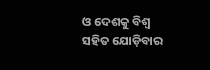ଓ ଦେଶକୁ ବିଶ୍ବ ସହିତ ଯୋଡ଼ିବାର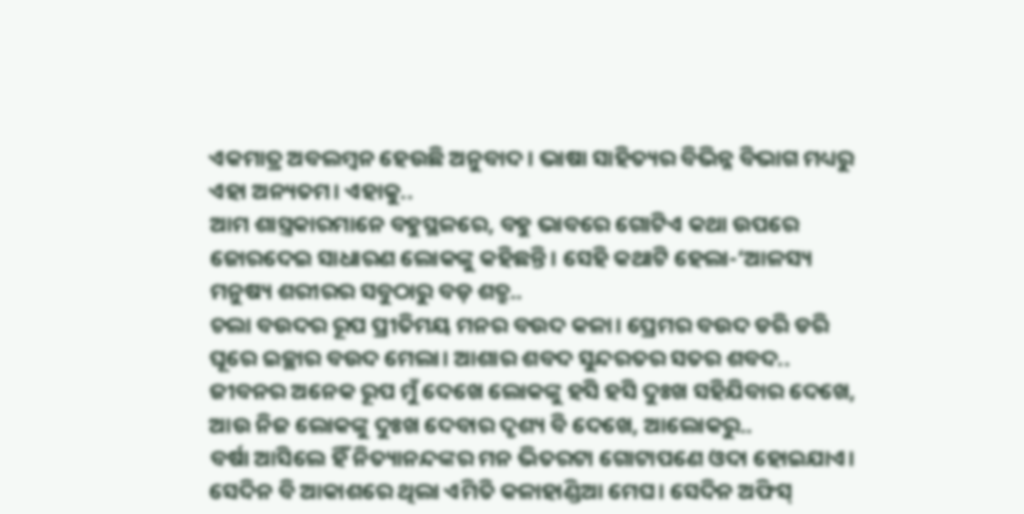ଏକମାତ୍ର ଅବଲମ୍ବନ ହେଉଛି ଅନୁବାଦ। ଭାଷା ସାହିତ୍ୟର ବିଭିନ୍ନ ବିଭାଗ ମଧ୍ୟରୁ ଏହା ଅନ୍ୟତମ। ଏହାକୁ..
ଆମ ଶାସ୍ତ୍ରକାରମାନେ ବହୁସ୍ଥଳରେ, ବହୁ ଭାବରେ ଗୋଟିଏ କଥା ଉପରେ ଜୋରଦେଇ ସାଧାରଣ ଲୋକଙ୍କୁ କହିଛନ୍ତି। ସେହି କଥାଟି ହେଲା-‘ଆଳସ୍ୟ ମନୁଷ୍ୟ ଶରୀରର ସବୁଠାରୁ ବଡ଼ ଶତ୍ରୁ..
ଚଲା ବଉଦର ରୂପ ପ୍ରୀତିମୟ ମନର ବଉଦ କଳା। ପ୍ରେମର ବଉଦ ଡରି ଡରି ଘୂରେ ଇଚ୍ଛାର ବଉଦ ମେଲା। ଆଶାର ଶବଦ ସୁନ୍ଦରତର ସତର ଶବଦ..
ଜୀବନର ଅନେକ ରୂପ ମୁଁ ଦେଖେ ଲୋକଙ୍କୁ ହସି ହସି ଦୁଃଖ ସହିଯିବାର ଦେଖେ, ଆଉ ନିଜ ଲୋକଙ୍କୁ ଦୁଃଖ ଦେବାର ଦୃଶ୍ୟ ବି ଦେଖେ, ଆଲୋକରୁ..
ବର୍ଷା ଆସିଲେ ହିଁ ନିତ୍ୟାନନ୍ଦଙ୍କର ମନ ଭିତରଟା ଗୋଟାପଣେ ଓଦା ହୋଇଯାଏ। ସେଦିନ ବି ଆକାଶରେ ଥିଲା ଏମିତି କଳାହାଣ୍ଡିଆ ମେଘ। ସେଦିନ ଅଫିସ୍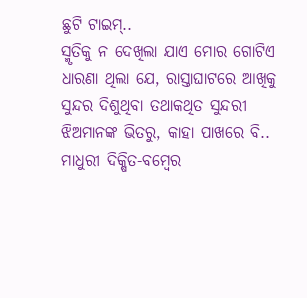ଛୁଟି ଟାଇମ୍..
ସ୍ମୃତିକୁ ନ ଦେଖିଲା ଯାଏ ମୋର ଗୋଟିଏ ଧାରଣା ଥିଲା ଯେ, ରାସ୍ତାଘାଟରେ ଆଖିକୁ ସୁନ୍ଦର ଦିଶୁଥିବା ତଥାକଥିତ ସୁନ୍ଦରୀ ଝିଅମାନଙ୍କ ଭିତରୁ, କାହା ପାଖରେ ବି..
ମାଧୁରୀ ଦିକ୍ଷିତ-ବମ୍ବେର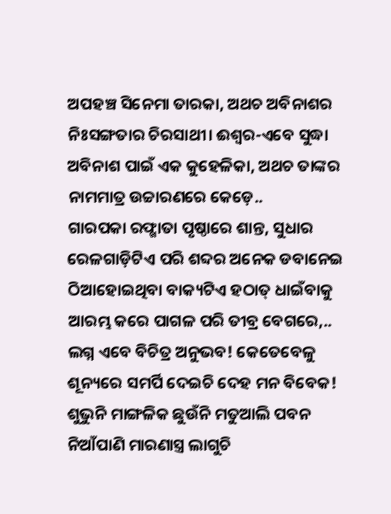ଅପହଞ୍ଚ ସିନେମା ତାରକା, ଅଥଚ ଅବିନାଶର ନିଃସଙ୍ଗତାର ଚିରସାଥୀ। ଈଶ୍ବର-ଏବେ ସୁଦ୍ଧା ଅବିନାଶ ପାଇଁ ଏକ କୁହେଳିକା, ଅଥଚ ତାଙ୍କର ନାମମାତ୍ର ଉଚ୍ଚାରଣରେ କେଡ଼େ..
ଗାରପକା ରଫ୍ଖାତା ପୃଷ୍ଠାରେ ଶାନ୍ତ, ସୁଧାର ରେଳଗାଡ଼ିଟିଏ ପରି ଶବ୍ଦର ଅନେକ ଡବାନେଇ ଠିଆହୋଇଥିବା ବାକ୍ୟଟିଏ ହଠାତ୍ ଧାଇଁବାକୁ ଆରମ୍ଭ କରେ ପାଗଳ ପରି ତୀବ୍ର ବେଗରେ,..
ଲଗ୍ନ ଏବେ ବିଚିତ୍ର ଅନୁଭବ! କେତେବେଳୁ ଶୂନ୍ୟରେ ସମର୍ପି ଦେଇଚି ଦେହ ମନ ବିବେକ! ଶୁଭୁନି ମାଙ୍ଗଳିକ ଛୁଉଁନି ମତୁଆଲି ପବନ ନିଆଁପାଣି ମାରଣାସ୍ତ୍ର ଲାଗୁଚି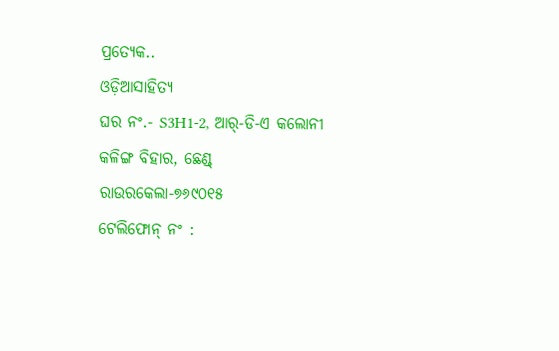ପ୍ରତ୍ୟେକ..
ଓଡ଼ିଆସାହିତ୍ୟ
ଘର ନଂ.- S3H1-2, ଆର୍-ଡି-ଏ କଲୋନୀ
କଳିଙ୍ଗ ବିହାର, ଛେଣ୍ଡ୍
ରାଉରକେଲା-୭୬୯୦୧୫
ଟେଲିଫୋନ୍ ନଂ :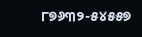୮୭୬୩୨-୫୪୫୫୭